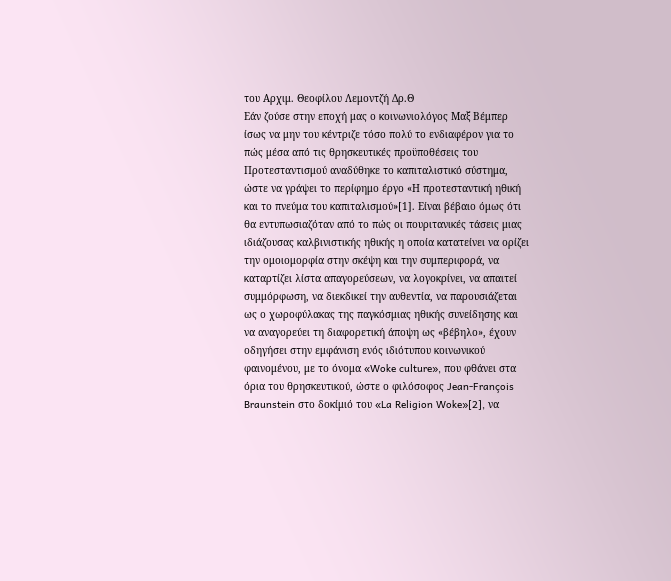του Αρχιμ. Θεοφίλου Λεμοντζή Δρ.Θ
Εάν ζούσε στην εποχή μας ο κοινωνιολόγος Μαξ Βέμπερ ίσως να μην του κέντριζε τόσο πολύ το ενδιαφέρον για το πώς μέσα από τις θρησκευτικές προϋποθέσεις του Προτεσταντισμού αναδύθηκε το καπιταλιστικό σύστημα, ώστε να γράψει το περίφημο έργο «Η προτεσταντική ηθική και το πνεύμα του καπιταλισμού»[1]. Είναι βέβαιο όμως ότι θα εντυπωσιαζόταν από το πώς οι πουριτανικές τάσεις μιας ιδιάζουσας καλβινιστικής ηθικής η οποία κατατείνει να ορίζει την ομοιομορφία στην σκέψη και την συμπεριφορά, να καταρτίζει λίστα απαγορεύσεων, να λογοκρίνει, να απαιτεί συμμόρφωση, να διεκδικεί την αυθεντία, να παρουσιάζεται ως ο χωροφύλακας της παγκόσμιας ηθικής συνείδησης και να αναγορεύει τη διαφορετική άποψη ως «βέβηλο», έχουν οδηγήσει στην εμφάνιση ενός ιδιότυπου κοινωνικού φαινομένου, με το όνομα «Woke culture», που φθάνει στα όρια του θρησκευτικού, ώστε ο φιλόσοφος Jean-François Braunstein στο δοκίμιό του «La Religion Woke»[2], να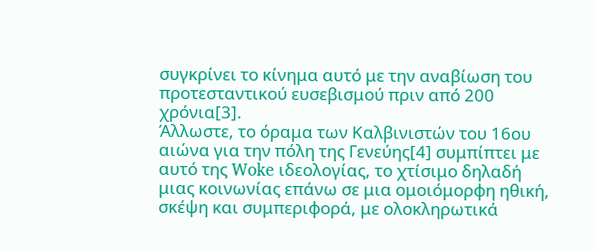συγκρίνει το κίνημα αυτό με την αναβίωση του προτεσταντικού ευσεβισμού πριν από 200 χρόνια[3].
Άλλωστε, το όραμα των Καλβινιστών του 16ου αιώνα για την πόλη της Γενεύης[4] συμπίπτει με αυτό της Woke ιδεολογίας, το χτίσιμο δηλαδή μιας κοινωνίας επάνω σε μια ομοιόμορφη ηθική, σκέψη και συμπεριφορά, με ολοκληρωτικά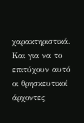χαρακτηριστικά. Και για να το επιτύχουν αυτό οι θρησκευτικοί άρχοντες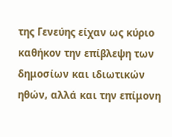της Γενεύης είχαν ως κύριο καθήκον την επίβλεψη των δημοσίων και ιδιωτικών ηθών, αλλά και την επίμονη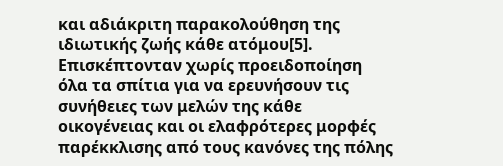και αδιάκριτη παρακολούθηση της ιδιωτικής ζωής κάθε ατόμου[5]. Επισκέπτονταν χωρίς προειδοποίηση όλα τα σπίτια για να ερευνήσουν τις συνήθειες των μελών της κάθε οικογένειας και οι ελαφρότερες μορφές παρέκκλισης από τους κανόνες της πόλης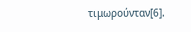τιμωρούνταν[6].